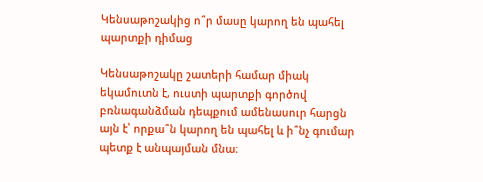Կենսաթոշակից ո՞ր մասը կարող են պահել պարտքի դիմաց

Կենսաթոշակը շատերի համար միակ եկամուտն է, ուստի պարտքի գործով բռնագանձման դեպքում ամենասուր հարցն այն է՝ որքա՞ն կարող են պահել և ի՞նչ գումար պետք է անպայման մնա։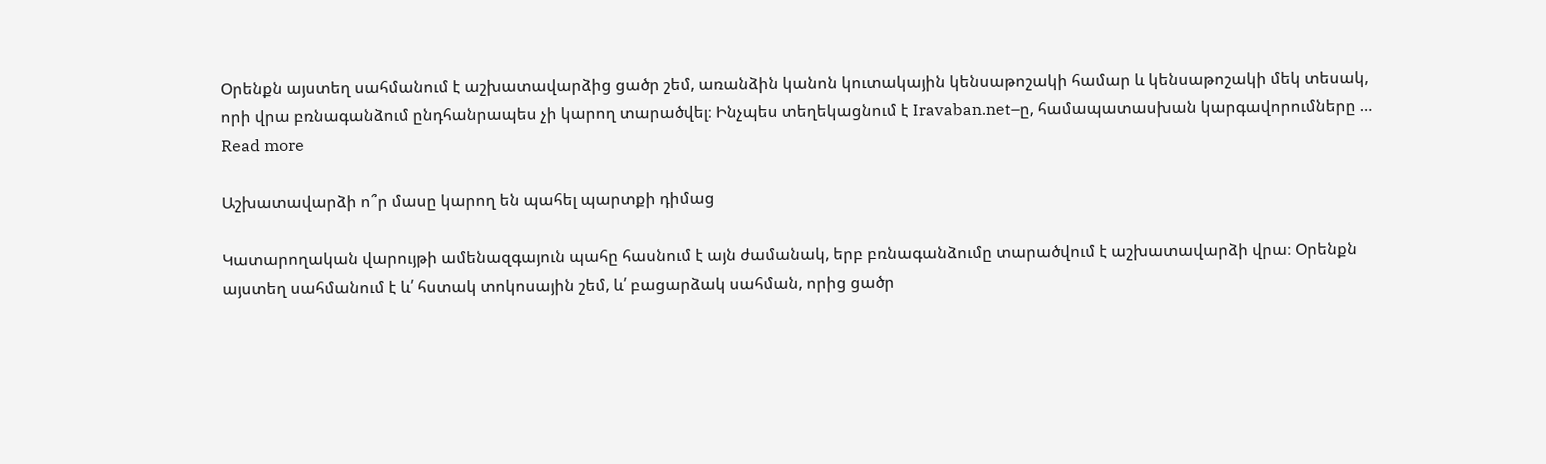Օրենքն այստեղ սահմանում է աշխատավարձից ցածր շեմ, առանձին կանոն կուտակային կենսաթոշակի համար և կենսաթոշակի մեկ տեսակ, որի վրա բռնագանձում ընդհանրապես չի կարող տարածվել։ Ինչպես տեղեկացնում է Iravaban.net–ը, համապատասխան կարգավորումները … Read more

Աշխատավարձի ո՞ր մասը կարող են պահել պարտքի դիմաց

Կատարողական վարույթի ամենազգայուն պահը հասնում է այն ժամանակ, երբ բռնագանձումը տարածվում է աշխատավարձի վրա։ Օրենքն այստեղ սահմանում է և՛ հստակ տոկոսային շեմ, և՛ բացարձակ սահման, որից ցածր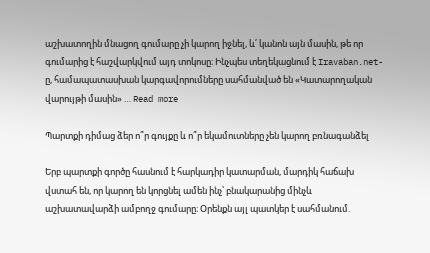աշխատողին մնացող գումարը չի կարող իջնել, և՛ կանոն այն մասին, թե որ գումարից է հաշվարկվում այդ տոկոսը։ Ինչպես տեղեկացնում է Iravaban.net-ը, համապատասխան կարգավորումները սահմանված են «Կատարողական վարույթի մասին» … Read more

Պարտքի դիմաց ձեր ո՞ր գույքը և ո՞ր եկամուտները չեն կարող բռնագանձել

Երբ պարտքի գործը հասնում է հարկադիր կատարման, մարդիկ հաճախ վստահ են, որ կարող են կորցնել ամեն ինչ՝ բնակարանից մինչև աշխատավարձի ամբողջ գումարը։ Օրենքն այլ պատկեր է սահմանում.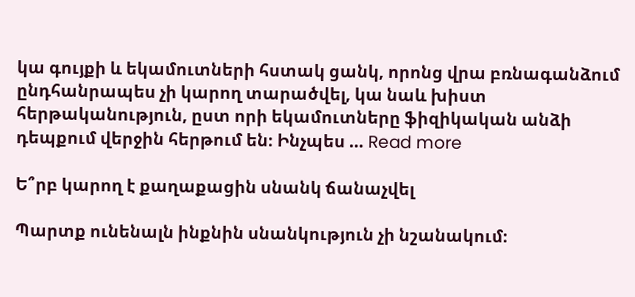կա գույքի և եկամուտների հստակ ցանկ, որոնց վրա բռնագանձում ընդհանրապես չի կարող տարածվել, կա նաև խիստ հերթականություն, ըստ որի եկամուտները ֆիզիկական անձի դեպքում վերջին հերթում են։ Ինչպես … Read more

Ե՞րբ կարող է քաղաքացին սնանկ ճանաչվել

Պարտք ունենալն ինքնին սնանկություն չի նշանակում։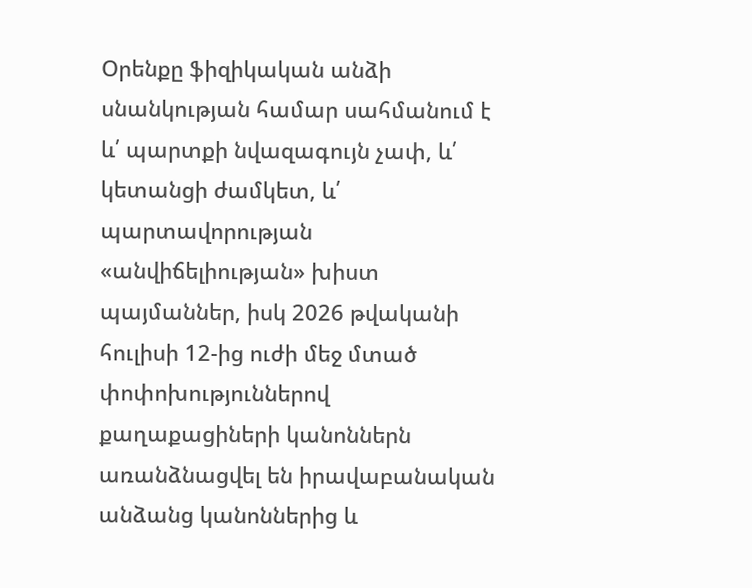Օրենքը ֆիզիկական անձի սնանկության համար սահմանում է և՛ պարտքի նվազագույն չափ, և՛ կետանցի ժամկետ, և՛ պարտավորության «անվիճելիության» խիստ պայմաններ, իսկ 2026 թվականի հուլիսի 12-ից ուժի մեջ մտած փոփոխություններով քաղաքացիների կանոններն առանձնացվել են իրավաբանական անձանց կանոններից և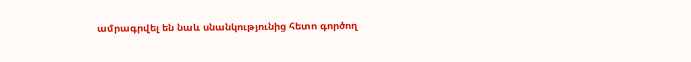ամրագրվել են նաև սնանկությունից հետո գործող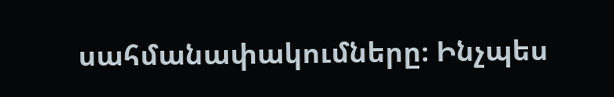սահմանափակումները։ Ինչպես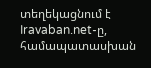տեղեկացնում է Iravaban.net-ը, համապատասխան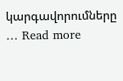կարգավորումները … Read more